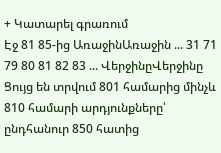+ Կատարել գրառում
Էջ 81 85-ից ԱռաջինԱռաջին ... 31 71 79 80 81 82 83 ... ՎերջինըՎերջինը
Ցույց են տրվում 801 համարից մինչև 810 համարի արդյունքները՝ ընդհանուր 850 հատից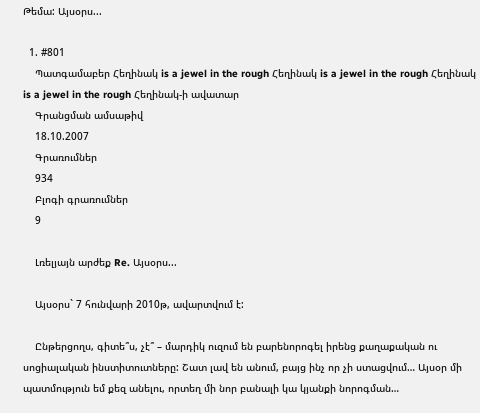Թեմա: Այսօրս...

  1. #801
    Պատգամաբեր Հեղինակ is a jewel in the rough Հեղինակ is a jewel in the rough Հեղինակ is a jewel in the rough Հեղինակ-ի ավատար
    Գրանցման ամսաթիվ
    18.10.2007
    Գրառումներ
    934
    Բլոգի գրառումներ
    9

    Լռելյայն արժեք Re. Այսօրս...

    Այսօրս` 7 հունվարի 2010թ, ավարտվում է:

    Ընթերցողս, գիտե՞ս, չէ՞ – մարդիկ ուզում են բարենորոգել իրենց քաղաքական ու սոցիալական ինստիտուտները: Շատ լավ են անում, բայց ինչ որ չի ստացվում… Այսօր մի պատմություն եմ քեզ անելու, որտեղ մի նոր բանալի կա կյանքի նորոգման…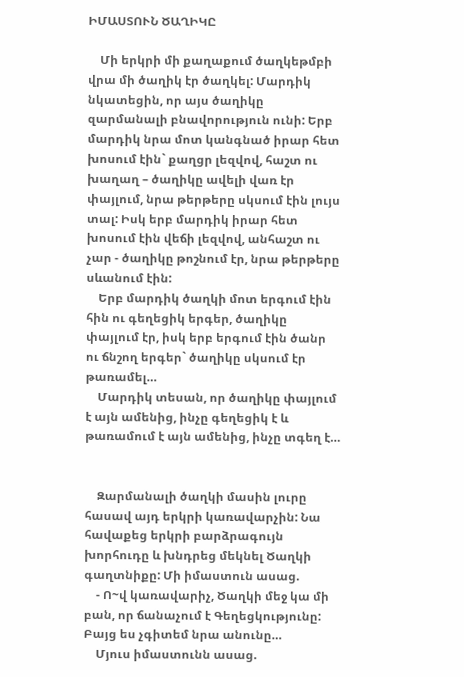ԻՄԱՍՏՈՒՆ ԾԱՂԻԿԸ

    Մի երկրի մի քաղաքում ծաղկեթմբի վրա մի ծաղիկ էր ծաղկել: Մարդիկ նկատեցին, որ այս ծաղիկը զարմանալի բնավորություն ունի: Երբ մարդիկ նրա մոտ կանգնած իրար հետ խոսում էին` քաղցր լեզվով, հաշտ ու խաղաղ – ծաղիկը ավելի վառ էր փայլում, նրա թերթերը սկսում էին լույս տալ: Իսկ երբ մարդիկ իրար հետ խոսում էին վեճի լեզվով, անհաշտ ու չար - ծաղիկը թոշնում էր, նրա թերթերը սևանում էին:
    Երբ մարդիկ ծաղկի մոտ երգում էին հին ու գեղեցիկ երգեր, ծաղիկը փայլում էր, իսկ երբ երգում էին ծանր ու ճնշող երգեր` ծաղիկը սկսում էր թառամել…
    Մարդիկ տեսան, որ ծաղիկը փայլում է այն ամենից, ինչը գեղեցիկ է և թառամում է այն ամենից, ինչը տգեղ է…


    Զարմանալի ծաղկի մասին լուրը հասավ այդ երկրի կառավարչին: Նա հավաքեց երկրի բարձրագույն խորհուդը և խնդրեց մեկնել Ծաղկի գաղտնիքը: Մի իմաստուն ասաց.
    - Ո~վ կառավարիչ, Ծաղկի մեջ կա մի բան, որ ճանաչում է Գեղեցկությունը: Բայց ես չգիտեմ նրա անունը…
    Մյուս իմաստունն ասաց.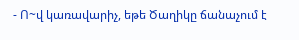- Ո~վ կառավարիչ, եթե Ծաղիկը ճանաչում է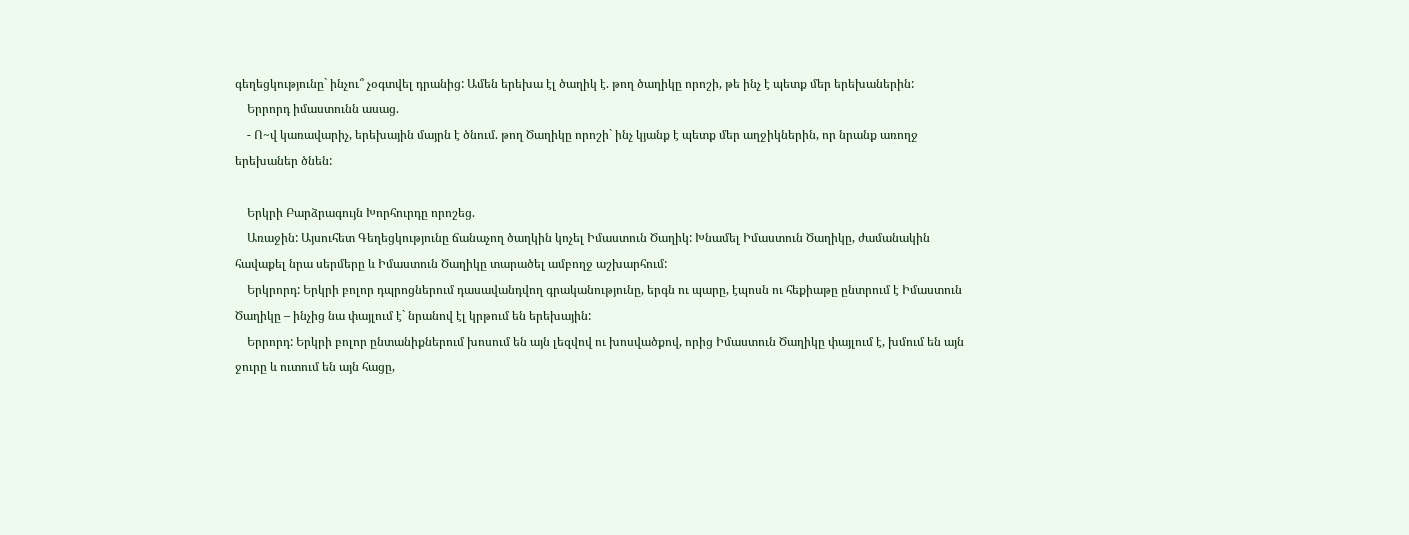գեղեցկությունը` ինչու՞ չօգտվել դրանից: Ամեն երեխա էլ ծաղիկ է. թող ծաղիկը որոշի, թե ինչ է պետք մեր երեխաներին:
    Երրորդ իմաստունն ասաց.
    - Ո~վ կառավարիչ, երեխային մայրն է ծնում. թող Ծաղիկը որոշի` ինչ կյանք է պետք մեր աղջիկներին, որ նրանք առողջ երեխաներ ծնեն:

    Երկրի Բարձրագույն Խորհուրդը որոշեց.
    Առաջին: Այսուհետ Գեղեցկությունը ճանաչող ծաղկին կոչել Իմաստուն Ծաղիկ: Խնամել Իմաստուն Ծաղիկը, ժամանակին հավաքել նրա սերմերը և Իմաստուն Ծաղիկը տարածել ամբողջ աշխարհում:
    Երկրորդ: Երկրի բոլոր դպրոցներում դասավանդվող գրականությունը, երգն ու պարը, էպոսն ու հեքիաթը ընտրում է Իմաստուն Ծաղիկը – ինչից նա փայլում է` նրանով էլ կրթում են երեխային:
    Երրորդ: Երկրի բոլոր ընտանիքներում խոսում են այն լեզվով ու խոսվածքով, որից Իմաստուն Ծաղիկը փայլում է, խմում են այն ջուրը և ուտում են այն հացը,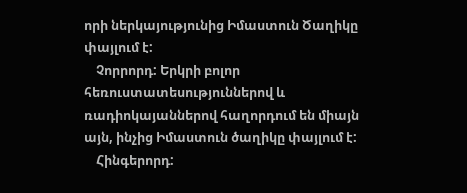որի ներկայությունից Իմաստուն Ծաղիկը փայլում է:
    Չորրորդ: Երկրի բոլոր հեռուստատեսություններով և ռադիոկայաններով հաղորդում են միայն այն, ինչից Իմաստուն ծաղիկը փայլում է:
    Հինգերորդ: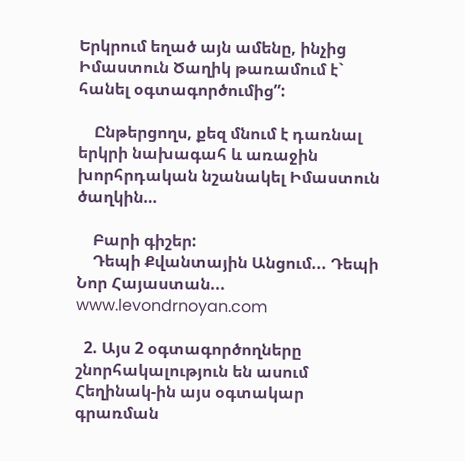Երկրում եղած այն ամենը, ինչից Իմաստուն Ծաղիկ թառամում է` հանել օգտագործումից”:

    Ընթերցողս, քեզ մնում է դառնալ երկրի նախագահ և առաջին խորհրդական նշանակել Իմաստուն ծաղկին…

    Բարի գիշեր:
    Դեպի Քվանտային Անցում... Դեպի Նոր Հայաստան... www.levondrnoyan.com

  2. Այս 2 օգտագործողները շնորհակալություն են ասում Հեղինակ-ին այս օգտակար գրառման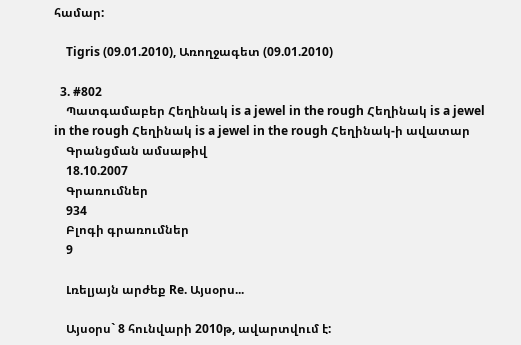համար:

    Tigris (09.01.2010), Առողջագետ (09.01.2010)

  3. #802
    Պատգամաբեր Հեղինակ is a jewel in the rough Հեղինակ is a jewel in the rough Հեղինակ is a jewel in the rough Հեղինակ-ի ավատար
    Գրանցման ամսաթիվ
    18.10.2007
    Գրառումներ
    934
    Բլոգի գրառումներ
    9

    Լռելյայն արժեք Re. Այսօրս...

    Այսօրս` 8 հունվարի 2010թ, ավարտվում է: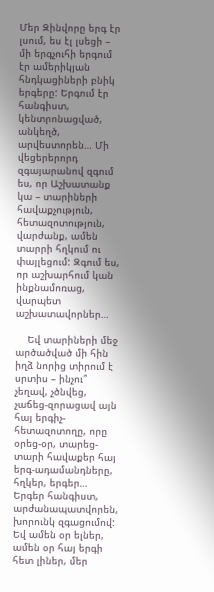Մեր Զինվորը երգ էր լսում, ես էլ լսեցի – մի երգչուհի երգում էր ամերիկյան հնդկացիների բնիկ երգերը: Երգում էր հանգիստ, կենտրոնացված, անկեղծ, արվեստորեն… Մի վեցերերորդ զգայարանով զգում ես, որ Աշխատանք կա – տարիների հավաքչություն, հետազոտություն, վարժանք, ամեն տարրի հղկում ու փայլեցում: Զգում ես, որ աշխարհում կան ինքնամոռաց, վարպետ աշխատավորներ…

    Եվ տարիների մեջ արծածված մի հին իղձ նորից տիրում է սրտիս – ինչու՞ չեղավ, չծնվեց, չաճեց-զորացավ այն հայ երգիչ-հետազոտողը, որը օրեց-օր, տարեց-տարի հավաքեր հայ երգ-ադամանդները, հղկեր, երգեր… Երգեր հանգիստ, արժանապատվորեն, խորունկ զգացումով: Եվ ամեն օր ելներ, ամեն օր հայ երգի հետ լիներ, մեր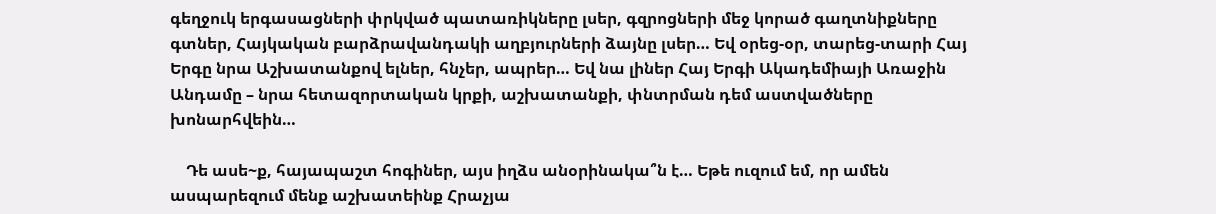գեղջուկ երգասացների փրկված պատառիկները լսեր, գզրոցների մեջ կորած գաղտնիքները գտներ, Հայկական բարձրավանդակի աղբյուրների ձայնը լսեր… Եվ օրեց-օր, տարեց-տարի Հայ Երգը նրա Աշխատանքով ելներ, հնչեր, ապրեր… Եվ նա լիներ Հայ Երգի Ակադեմիայի Առաջին Անդամը – նրա հետազորտական կրքի, աշխատանքի, փնտրման դեմ աստվածները խոնարհվեին…

    Դե ասե~ք, հայապաշտ հոգիներ, այս իղձս անօրինակա՞ն է… Եթե ուզում եմ, որ ամեն ասպարեզում մենք աշխատեինք Հրաչյա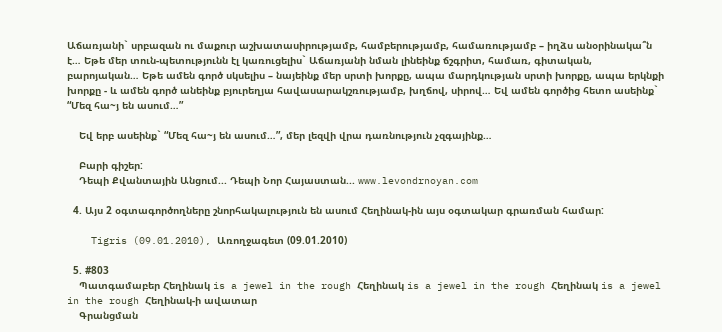Աճառյանի` սրբազան ու մաքուր աշխատասիրությամբ, համբերությամբ, համառությամբ – իղձս անօրինակա՞ն է… Եթե մեր տուն-պետությունն էլ կառուցելիս` Աճառյանի նման լինեինք ճշգրիտ, համառ, գիտական, բարոյական… Եթե ամեն գործ սկսելիս – նայեինք մեր սրտի խորքը, ապա մարդկության սրտի խորքը, ապա երկնքի խորքը - և ամեն գործ անեինք բյուրեղյա հավասարակշռությամբ, խղճով, սիրով… Եվ ամեն գործից հետո ասեինք` “Մեզ հա~յ են ասում…”

    Եվ երբ ասեինք` “Մեզ հա~յ են ասում…”, մեր լեզվի վրա դառնություն չզգայինք…

    Բարի գիշեր:
    Դեպի Քվանտային Անցում... Դեպի Նոր Հայաստան... www.levondrnoyan.com

  4. Այս 2 օգտագործողները շնորհակալություն են ասում Հեղինակ-ին այս օգտակար գրառման համար:

    Tigris (09.01.2010), Առողջագետ (09.01.2010)

  5. #803
    Պատգամաբեր Հեղինակ is a jewel in the rough Հեղինակ is a jewel in the rough Հեղինակ is a jewel in the rough Հեղինակ-ի ավատար
    Գրանցման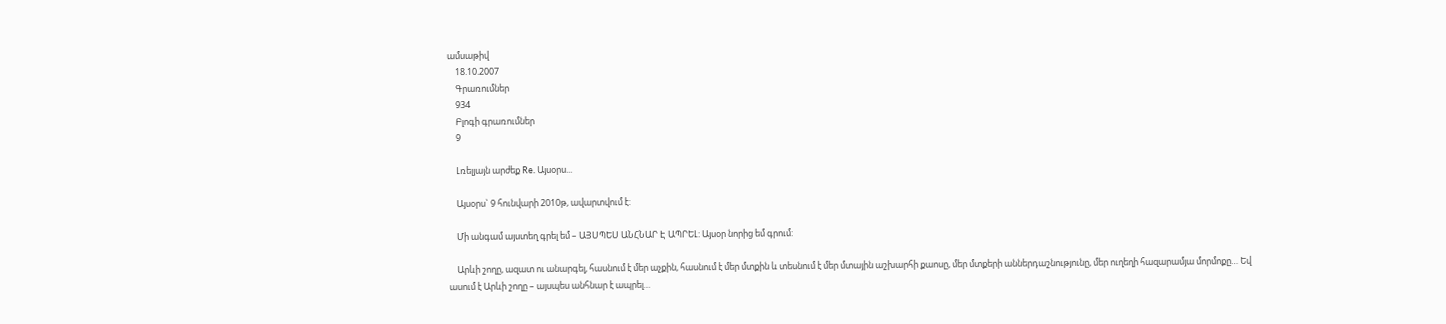ամսաթիվ
    18.10.2007
    Գրառումներ
    934
    Բլոգի գրառումներ
    9

    Լռելյայն արժեք Re. Այսօրս...

    Այսօրս` 9 հունվարի 2010թ, ավարտվում է:

    Մի անգամ այստեղ գրել եմ – ԱՅՍՊԵՍ ԱՆՀՆԱՐ Է ԱՊՐԵԼ: Այսօր նորից եմ գրում:

    Արևի շողը, ազատ ու անարգել, հասնում է մեր աչքին, հասնում է մեր մտքին և տեսնում է մեր մտային աշխարհի քաոսը, մեր մտքերի աններդաշնությունը, մեր ուղեղի հազարամյա մորմոքը… Եվ ասում է Արևի շողը – այսպես անհնար է ապրել…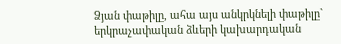Ձյան փաթիլը, ահա այս անկրկնելի փաթիլը` երկրաչափական ձևերի կախարդական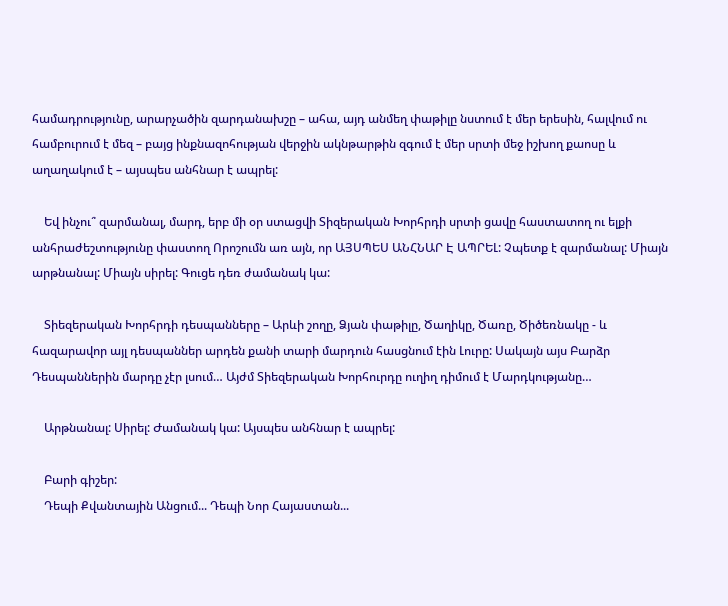համադրությունը, արարչածին զարդանախշը – ահա, այդ անմեղ փաթիլը նստում է մեր երեսին, հալվում ու համբուրում է մեզ – բայց ինքնազոհության վերջին ակնթարթին զգում է մեր սրտի մեջ իշխող քաոսը և աղաղակում է – այսպես անհնար է ապրել:

    Եվ ինչու՞ զարմանալ, մարդ, երբ մի օր ստացվի Տիզերական Խորհրդի սրտի ցավը հաստատող ու ելքի անհրաժեշտությունը փաստող Որոշումն առ այն, որ ԱՅՍՊԵՍ ԱՆՀՆԱՐ Է ԱՊՐԵԼ: Չպետք է զարմանալ: Միայն արթնանալ: Միայն սիրել: Գուցե դեռ ժամանակ կա:

    Տիեզերական Խորհրդի դեսպանները – Արևի շողը, Ձյան փաթիլը, Ծաղիկը, Ծառը, Ծիծեռնակը - և հազարավոր այլ դեսպաններ արդեն քանի տարի մարդուն հասցնում էին Լուրը: Սակայն այս Բարձր Դեսպաններին մարդը չէր լսում… Այժմ Տիեզերական Խորհուրդը ուղիղ դիմում է Մարդկությանը…

    Արթնանալ: Սիրել: Ժամանակ կա: Այսպես անհնար է ապրել:

    Բարի գիշեր:
    Դեպի Քվանտային Անցում... Դեպի Նոր Հայաստան...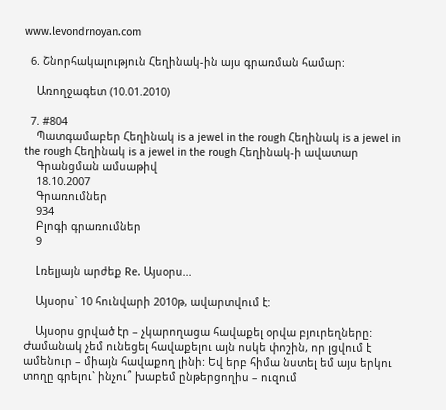www.levondrnoyan.com

  6. Շնորհակալություն Հեղինակ-ին այս գրառման համար:

    Առողջագետ (10.01.2010)

  7. #804
    Պատգամաբեր Հեղինակ is a jewel in the rough Հեղինակ is a jewel in the rough Հեղինակ is a jewel in the rough Հեղինակ-ի ավատար
    Գրանցման ամսաթիվ
    18.10.2007
    Գրառումներ
    934
    Բլոգի գրառումներ
    9

    Լռելյայն արժեք Re. Այսօրս...

    Այսօրս` 10 հունվարի 2010թ, ավարտվում է:

    Այսօրս ցրված էր – չկարողացա հավաքել օրվա բյուրեղները: Ժամանակ չեմ ունեցել հավաքելու այն ոսկե փոշին, որ լցվում է ամենուր – միայն հավաքող լինի: Եվ երբ հիմա նստել եմ այս երկու տողը գրելու` ինչու՞ խաբեմ ընթերցողիս – ուզում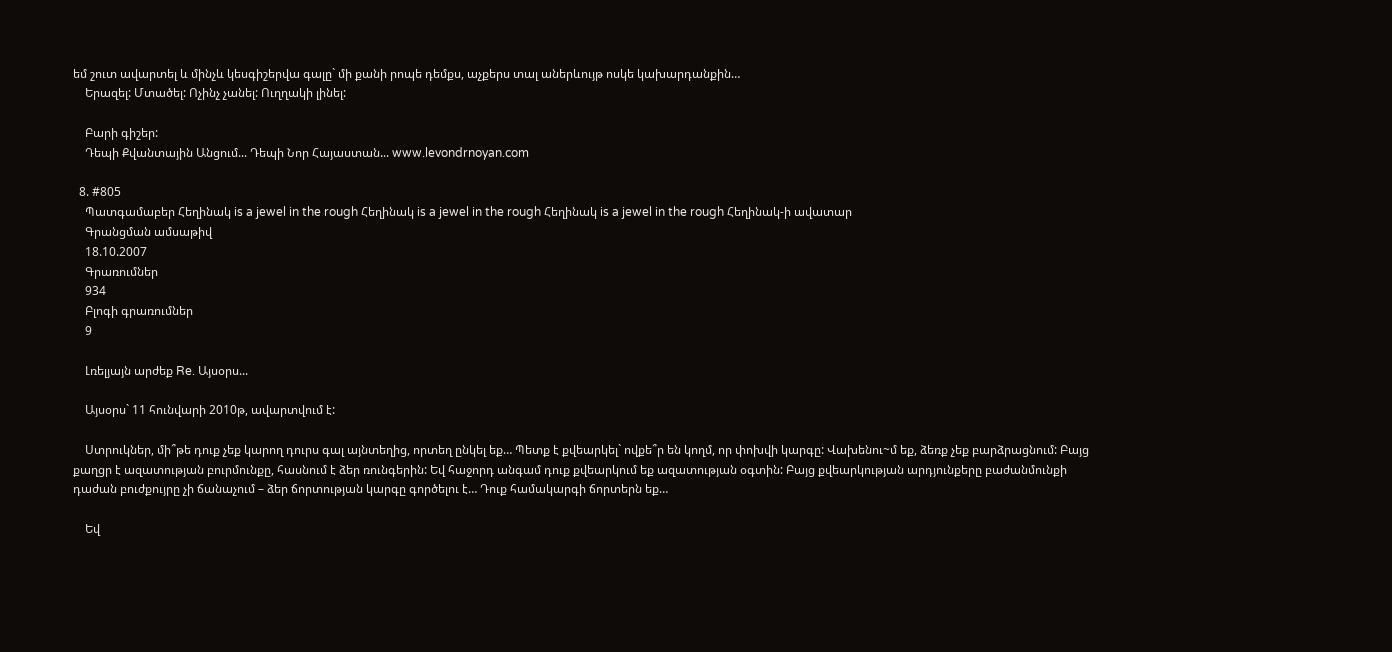եմ շուտ ավարտել և մինչև կեսգիշերվա գալը` մի քանի րոպե դեմքս, աչքերս տալ աներևույթ ոսկե կախարդանքին…
    Երազել: Մտածել: Ոչինչ չանել: Ուղղակի լինել:

    Բարի գիշեր:
    Դեպի Քվանտային Անցում... Դեպի Նոր Հայաստան... www.levondrnoyan.com

  8. #805
    Պատգամաբեր Հեղինակ is a jewel in the rough Հեղինակ is a jewel in the rough Հեղինակ is a jewel in the rough Հեղինակ-ի ավատար
    Գրանցման ամսաթիվ
    18.10.2007
    Գրառումներ
    934
    Բլոգի գրառումներ
    9

    Լռելյայն արժեք Re. Այսօրս...

    Այսօրս` 11 հունվարի 2010թ, ավարտվում է:

    Ստրուկներ, մի՞թե դուք չեք կարող դուրս գալ այնտեղից, որտեղ ընկել եք… Պետք է քվեարկել` ովքե՞ր են կողմ, որ փոխվի կարգը: Վախենու~մ եք, ձեռք չեք բարձրացնում: Բայց քաղցր է ազատության բուրմունքը, հասնում է ձեր ռունգերին: Եվ հաջորդ անգամ դուք քվեարկում եք ազատության օգտին: Բայց քվեարկության արդյունքերը բաժանմունքի դաժան բուժքույրը չի ճանաչում – ձեր ճորտության կարգը գործելու է… Դուք համակարգի ճորտերն եք…

    Եվ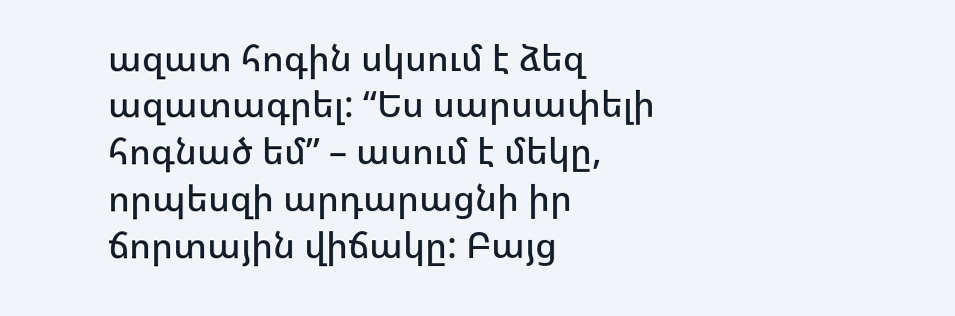ազատ հոգին սկսում է ձեզ ազատագրել: “Ես սարսափելի հոգնած եմ” – ասում է մեկը, որպեսզի արդարացնի իր ճորտային վիճակը: Բայց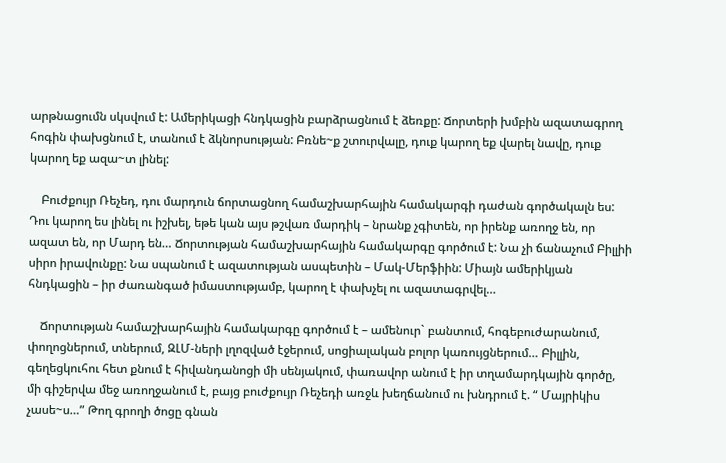արթնացումն սկսվում է: Ամերիկացի հնդկացին բարձրացնում է ձեռքը: Ճորտերի խմբին ազատագրող հոգին փախցնում է, տանում է ձկնորսության: Բռնե~ք շտուրվալը, դուք կարող եք վարել նավը, դուք կարող եք ազա~տ լինել:

    Բուժքույր Ռեչեդ, դու մարդուն ճորտացնող համաշխարհային համակարգի դաժան գործակալն ես: Դու կարող ես լինել ու իշխել, եթե կան այս թշվառ մարդիկ – նրանք չգիտեն, որ իրենք առողջ են, որ ազատ են, որ Մարդ են… Ճորտության համաշխարհային համակարգը գործում է: Նա չի ճանաչում Բիլլիի սիրո իրավունքը: Նա սպանում է ազատության ասպետին – Մակ-Մերֆիին: Միայն ամերիկյան հնդկացին – իր ժառանգած իմաստությամբ, կարող է փախչել ու ազատագրվել…

    Ճորտության համաշխարհային համակարգը գործում է – ամենուր` բանտում, հոգեբուժարանում, փողոցներում, տներում, ԶԼՄ-ների լղոզված էջերում, սոցիալական բոլոր կառույցներում… Բիլլին, գեղեցկուհու հետ քնում է հիվանդանոցի մի սենյակում, փառավոր անում է իր տղամարդկային գործը, մի գիշերվա մեջ առողջանում է, բայց բուժքույր Ռեչեդի առջև խեղճանում ու խնդրում է. “ Մայրիկիս չասե~ս…” Թող գրողի ծոցը գնան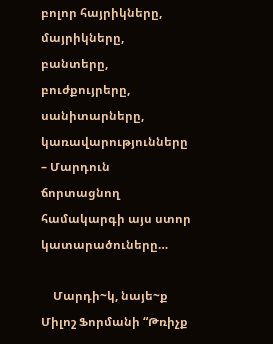բոլոր հայրիկները, մայրիկները, բանտերը, բուժքույրերը, սանիտարները, կառավարությունները – Մարդուն ճորտացնող համակարգի այս ստոր կատարածուները…

    Մարդի~կ, նայե~ք Միլոշ Ֆորմանի “Թռիչք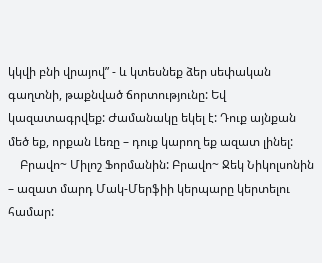կկվի բնի վրայով” - և կտեսնեք ձեր սեփական գաղտնի, թաքնված ճորտությունը: Եվ կազատագրվեք: Ժամանակը եկել է: Դուք այնքան մեծ եք, որքան Լեռը – դուք կարող եք ազատ լինել:
    Բրավո~ Միլոշ Ֆորմանին: Բրավո~ Ջեկ Նիկոլսոնին – ազատ մարդ Մակ-Մերֆիի կերպարը կերտելու համար: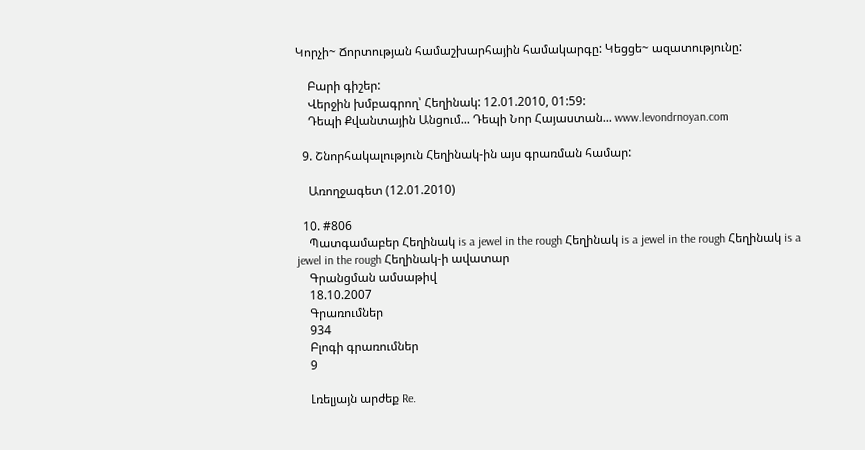Կորչի~ Ճորտության համաշխարհային համակարգը: Կեցցե~ ազատությունը:

    Բարի գիշեր:
    Վերջին խմբագրող՝ Հեղինակ: 12.01.2010, 01:59:
    Դեպի Քվանտային Անցում... Դեպի Նոր Հայաստան... www.levondrnoyan.com

  9. Շնորհակալություն Հեղինակ-ին այս գրառման համար:

    Առողջագետ (12.01.2010)

  10. #806
    Պատգամաբեր Հեղինակ is a jewel in the rough Հեղինակ is a jewel in the rough Հեղինակ is a jewel in the rough Հեղինակ-ի ավատար
    Գրանցման ամսաթիվ
    18.10.2007
    Գրառումներ
    934
    Բլոգի գրառումներ
    9

    Լռելյայն արժեք Re.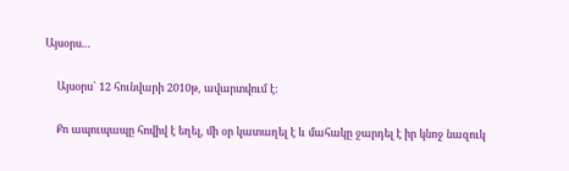Այսօրս...

    Այսօրս` 12 հունվարի 2010թ, ավարտվում է:

    Քո ապուպապը հովիվ է եղել, մի օր կատաղել է և մահակը ջարդել է իր կնոջ նազուկ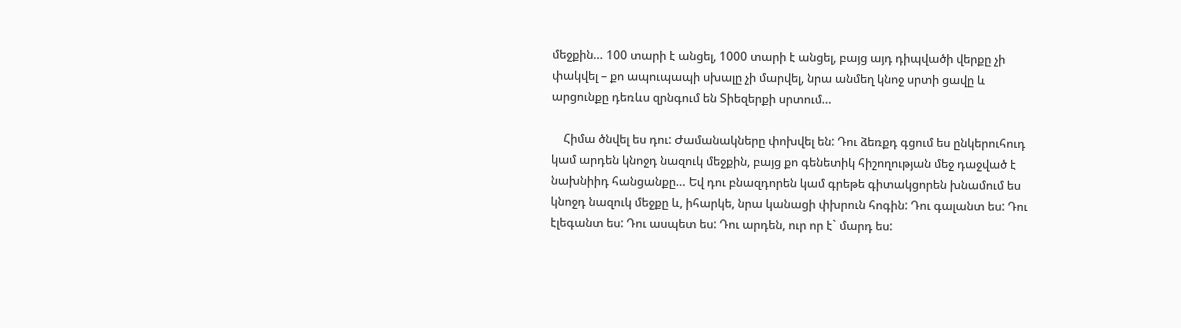մեջքին… 100 տարի է անցել, 1000 տարի է անցել, բայց այդ դիպվածի վերքը չի փակվել – քո ապուպապի սխալը չի մարվել, նրա անմեղ կնոջ սրտի ցավը և արցունքը դեռևս զրնգում են Տիեզերքի սրտում…

    Հիմա ծնվել ես դու: Ժամանակները փոխվել են: Դու ձեռքդ գցում ես ընկերուհուդ կամ արդեն կնոջդ նազուկ մեջքին, բայց քո գենետիկ հիշողության մեջ դաջված է նախնիիդ հանցանքը… Եվ դու բնազդորեն կամ գրեթե գիտակցորեն խնամում ես կնոջդ նազուկ մեջքը և, իհարկե, նրա կանացի փխրուն հոգին: Դու գալանտ ես: Դու էլեգանտ ես: Դու ասպետ ես: Դու արդեն, ուր որ է` մարդ ես: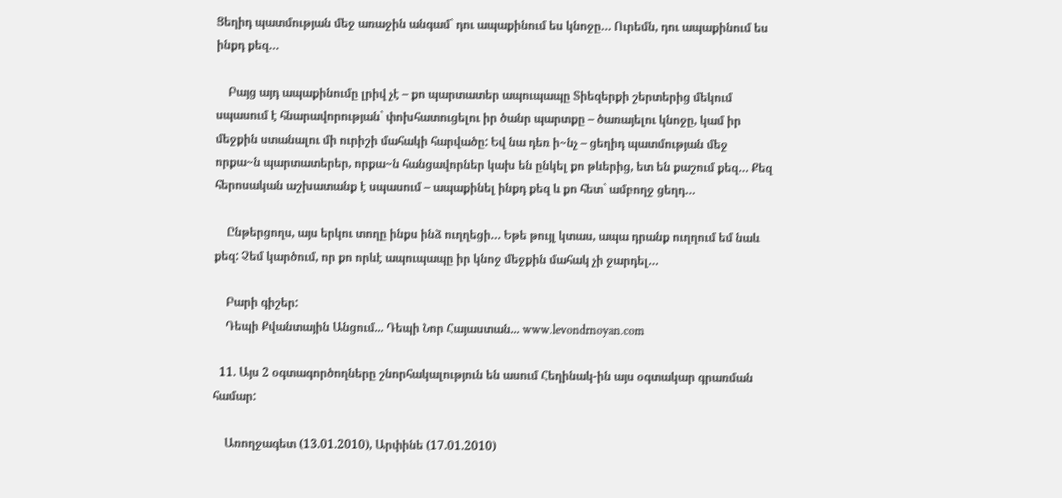Ցեղիդ պատմության մեջ առաջին անգամ` դու ապաքինում ես կնոջը… Ուրեմն, դու ապաքինում ես ինքդ քեզ…

    Բայց այդ ապաքինումը լրիվ չէ – քո պարտատեր ապուպապը Տիեզերքի շերտերից մեկում սպասում է հնարավորության` փոխհատուցելու իր ծանր պարտքը – ծառայելու կնոջը, կամ իր մեջքին ստանալու մի ուրիշի մահակի հարվածը: Եվ նա դեռ ի~նչ – ցեղիդ պատմության մեջ որքա~ն պարտատերեր, որքա~ն հանցավորներ կախ են ընկել քո թևերից, ետ են քաշում քեզ… Քեզ հերոսական աշխատանք է սպասում – ապաքինել ինքդ քեզ և քո հետ` ամբողջ ցեղդ…

    Ընթերցողս, այս երկու տողը ինքս ինձ ուղղեցի… Եթե թույլ կտաս, ապա դրանք ուղղում եմ նաև քեզ: Չեմ կարծում, որ քո որևէ ապուպապը իր կնոջ մեջքին մահակ չի ջարդել…

    Բարի գիշեր:
    Դեպի Քվանտային Անցում... Դեպի Նոր Հայաստան... www.levondrnoyan.com

  11. Այս 2 օգտագործողները շնորհակալություն են ասում Հեղինակ-ին այս օգտակար գրառման համար:

    Առողջագետ (13.01.2010), Արփինե (17.01.2010)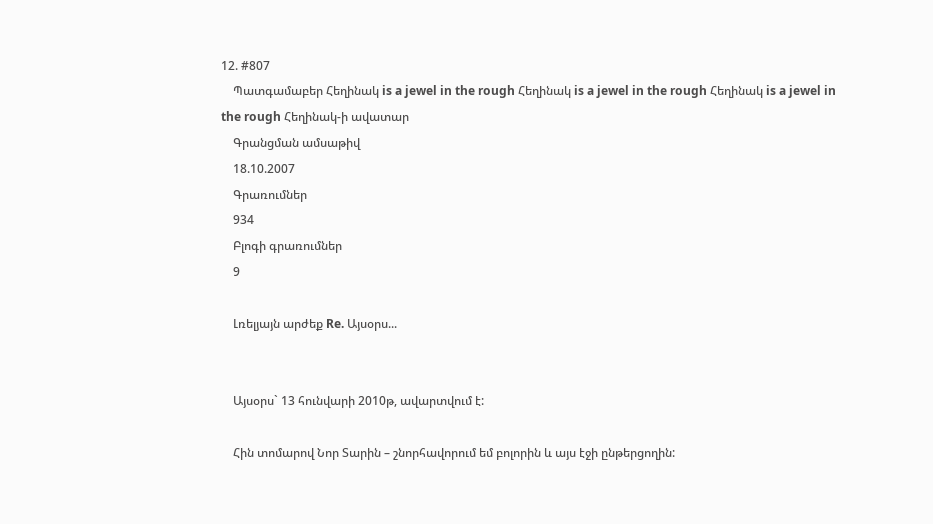12. #807
    Պատգամաբեր Հեղինակ is a jewel in the rough Հեղինակ is a jewel in the rough Հեղինակ is a jewel in the rough Հեղինակ-ի ավատար
    Գրանցման ամսաթիվ
    18.10.2007
    Գրառումներ
    934
    Բլոգի գրառումներ
    9

    Լռելյայն արժեք Re. Այսօրս...


    Այսօրս` 13 հունվարի 2010թ, ավարտվում է:

    Հին տոմարով Նոր Տարին – շնորհավորում եմ բոլորին և այս էջի ընթերցողին: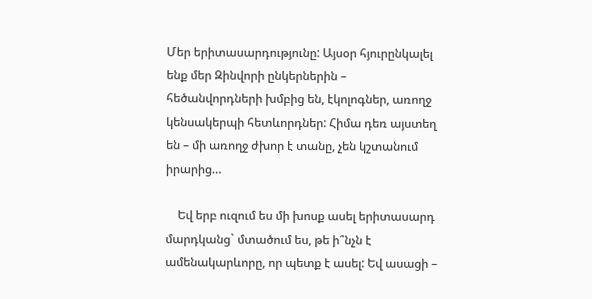Մեր երիտասարդությունը: Այսօր հյուրընկալել ենք մեր Զինվորի ընկերներին – հեծանվորդների խմբից են, էկոլոգներ, առողջ կենսակերպի հետևորդներ: Հիմա դեռ այստեղ են – մի առողջ ժխոր է տանը, չեն կշտանում իրարից…

    Եվ երբ ուզում ես մի խոսք ասել երիտասարդ մարդկանց` մտածում ես, թե ի՞նչն է ամենակարևորը, որ պետք է ասել: Եվ ասացի –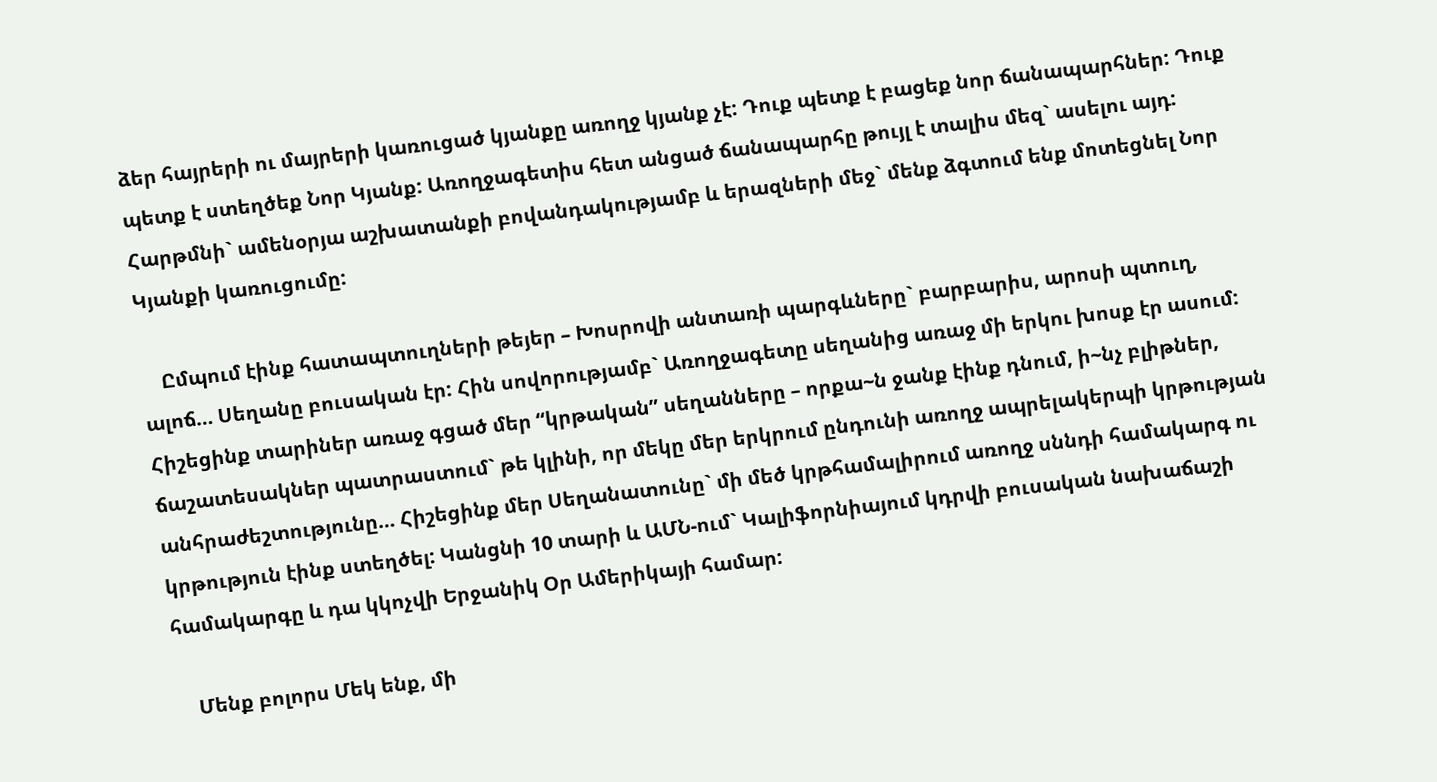ձեր հայրերի ու մայրերի կառուցած կյանքը առողջ կյանք չէ: Դուք պետք է բացեք նոր ճանապարհներ: Դուք պետք է ստեղծեք Նոր Կյանք: Առողջագետիս հետ անցած ճանապարհը թույլ է տալիս մեզ` ասելու այդ: Հարթմնի` ամենօրյա աշխատանքի բովանդակությամբ և երազների մեջ` մենք ձգտում ենք մոտեցնել Նոր Կյանքի կառուցումը:

    Ըմպում էինք հատապտուղների թեյեր – Խոսրովի անտառի պարգևները` բարբարիս, արոսի պտուղ, ալոճ… Սեղանը բուսական էր: Հին սովորությամբ` Առողջագետը սեղանից առաջ մի երկու խոսք էր ասում: Հիշեցինք տարիներ առաջ գցած մեր “կրթական” սեղանները – որքա~ն ջանք էինք դնում, ի~նչ բլիթներ, ճաշատեսակներ պատրաստում` թե կլինի, որ մեկը մեր երկրում ընդունի առողջ ապրելակերպի կրթության անհրաժեշտությունը… Հիշեցինք մեր Սեղանատունը` մի մեծ կրթհամալիրում առողջ սննդի համակարգ ու կրթություն էինք ստեղծել: Կանցնի 10 տարի և ԱՄՆ-ում` Կալիֆորնիայում կդրվի բուսական նախաճաշի համակարգը և դա կկոչվի Երջանիկ Օր Ամերիկայի համար:

    Մենք բոլորս Մեկ ենք, մի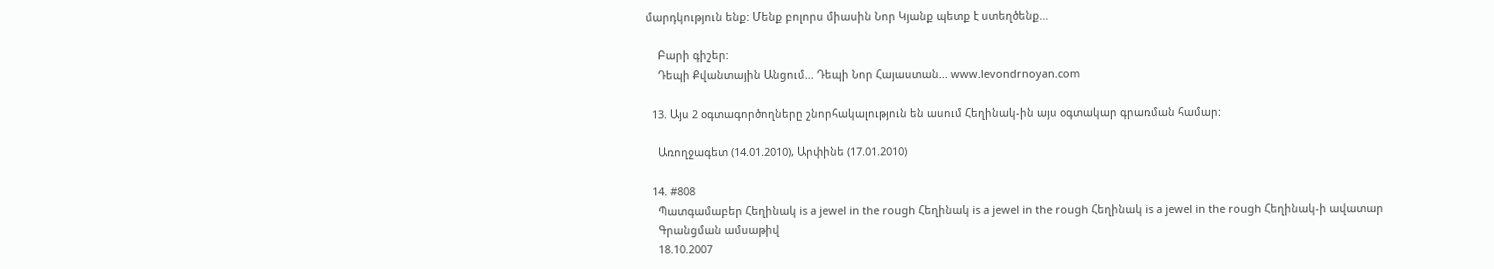մարդկություն ենք: Մենք բոլորս միասին Նոր Կյանք պետք է ստեղծենք…

    Բարի գիշեր:
    Դեպի Քվանտային Անցում... Դեպի Նոր Հայաստան... www.levondrnoyan.com

  13. Այս 2 օգտագործողները շնորհակալություն են ասում Հեղինակ-ին այս օգտակար գրառման համար:

    Առողջագետ (14.01.2010), Արփինե (17.01.2010)

  14. #808
    Պատգամաբեր Հեղինակ is a jewel in the rough Հեղինակ is a jewel in the rough Հեղինակ is a jewel in the rough Հեղինակ-ի ավատար
    Գրանցման ամսաթիվ
    18.10.2007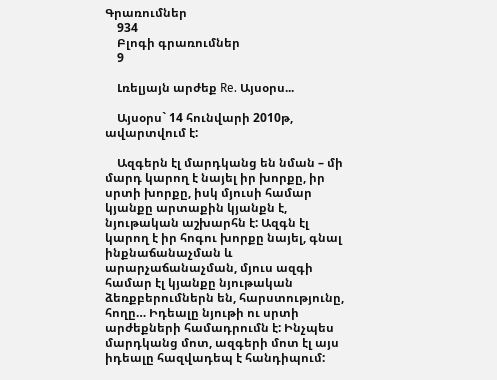Գրառումներ
    934
    Բլոգի գրառումներ
    9

    Լռելյայն արժեք Re. Այսօրս...

    Այսօրս` 14 հունվարի 2010թ, ավարտվում է:

    Ազգերն էլ մարդկանց են նման – մի մարդ կարող է նայել իր խորքը, իր սրտի խորքը, իսկ մյուսի համար կյանքը արտաքին կյանքն է, նյութական աշխարհն է: Ազգն էլ կարող է իր հոգու խորքը նայել, գնալ ինքնաճանաչման և արարչաճանաչման, մյուս ազգի համար էլ կյանքը նյութական ձեռքբերումներն են, հարստությունը, հողը… Իդեալը նյութի ու սրտի արժեքների համադրումն է: Ինչպես մարդկանց մոտ, ազգերի մոտ էլ այս իդեալը հազվադեպ է հանդիպում: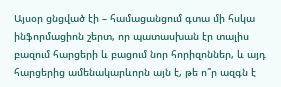Այսօր ցնցված էի – համացանցում գտա մի հսկա ինֆորմացիոն շերտ, որ պատասխան էր տալիս բազում հարցերի և բացում նոր հորիզոններ, և այդ հարցերից ամենակարևորն այն է, թե ո՞ր ազգն է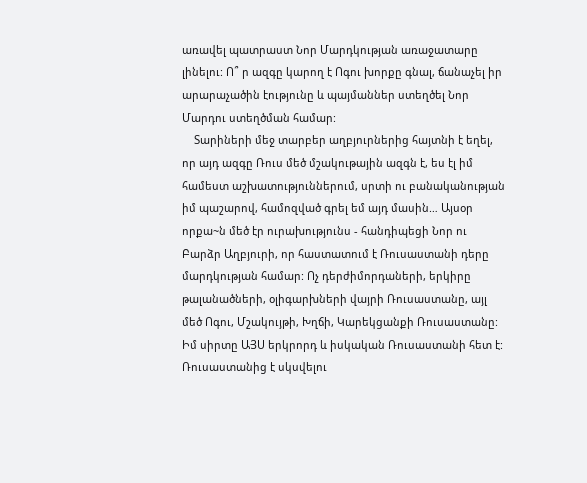առավել պատրաստ Նոր Մարդկության առաջատարը լինելու: Ո՞ ր ազգը կարող է Ոգու խորքը գնալ, ճանաչել իր արարաչածին էությունը և պայմաններ ստեղծել Նոր Մարդու ստեղծման համար:
    Տարիների մեջ տարբեր աղբյուրներից հայտնի է եղել, որ այդ ազգը Ռուս մեծ մշակութային ազգն է, ես էլ իմ համեստ աշխատություններում, սրտի ու բանականության իմ պաշարով, համոզված գրել եմ այդ մասին… Այսօր որքա~ն մեծ էր ուրախությունս - հանդիպեցի Նոր ու Բարձր Աղբյուրի, որ հաստատում է Ռուսաստանի դերը մարդկության համար: Ոչ դերժիմորդաների, երկիրը թալանածների, օլիգարխների վայրի Ռուսաստանը, այլ մեծ Ոգու, Մշակույթի, Խղճի, Կարեկցանքի Ռուսաստանը: Իմ սիրտը ԱՅՍ երկրորդ և իսկական Ռուսաստանի հետ է: Ռուսաստանից է սկսվելու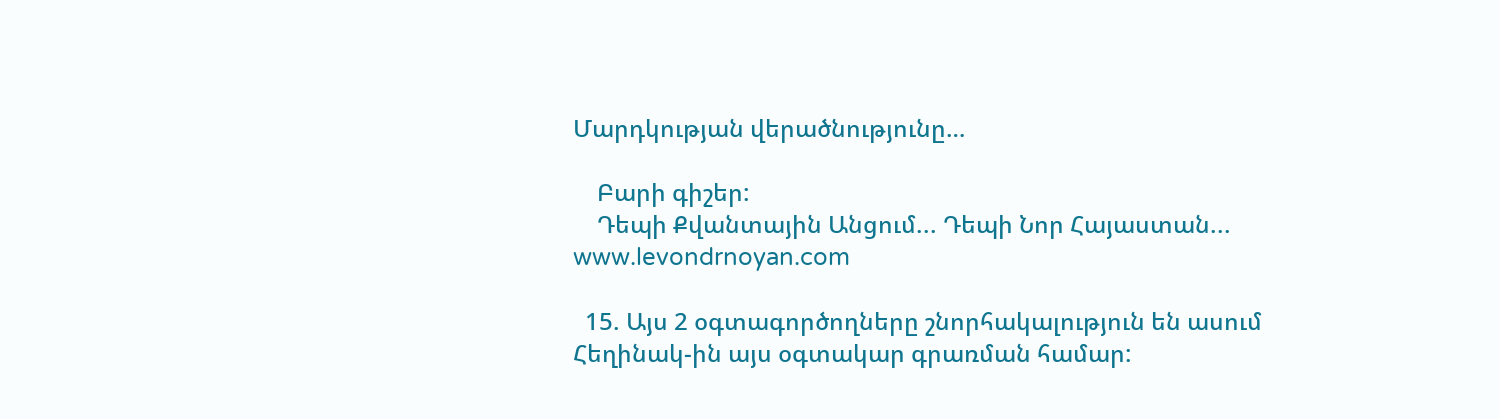Մարդկության վերածնությունը…

    Բարի գիշեր:
    Դեպի Քվանտային Անցում... Դեպի Նոր Հայաստան... www.levondrnoyan.com

  15. Այս 2 օգտագործողները շնորհակալություն են ասում Հեղինակ-ին այս օգտակար գրառման համար: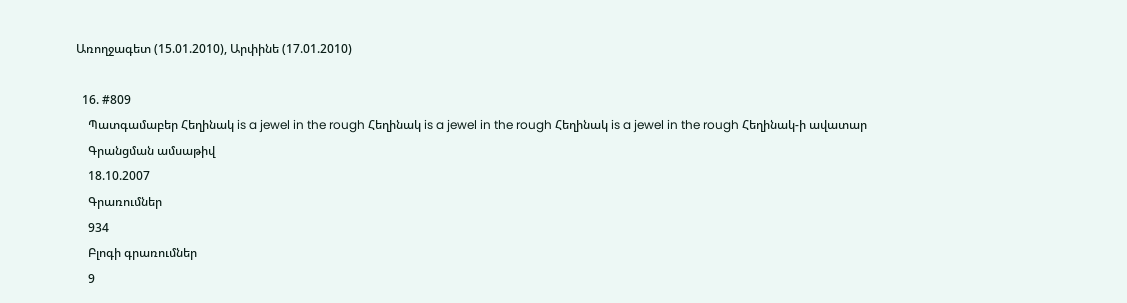Առողջագետ (15.01.2010), Արփինե (17.01.2010)

  16. #809
    Պատգամաբեր Հեղինակ is a jewel in the rough Հեղինակ is a jewel in the rough Հեղինակ is a jewel in the rough Հեղինակ-ի ավատար
    Գրանցման ամսաթիվ
    18.10.2007
    Գրառումներ
    934
    Բլոգի գրառումներ
    9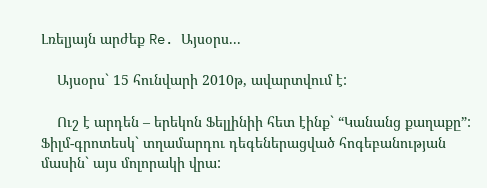Լռելյայն արժեք Re. Այսօրս...

    Այսօրս` 15 հունվարի 2010թ, ավարտվում է:

    Ուշ է արդեն – երեկոն Ֆելլինիի հետ էինք` “Կանանց քաղաքը”: Ֆիլմ-գրոտեսկ` տղամարդու դեգեներացված հոգեբանության մասին` այս մոլորակի վրա: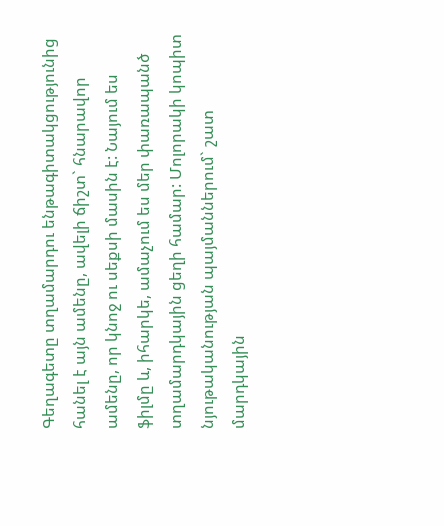Գեղագետը տղամարդու ենթագիտակցությունից հանել է այն ամենը, ավելի ճիշտ` հնարավոր ամենը, որ կնոջ ու սեքսի մասին է: Նայում ես ֆիլմը և, իհարկե, ամաչում ես մեր փառապանծ տղամարդկային ցեղի համար: Մոլորակի կոպիտ նյութականության պայմաններում` շատ մարդկային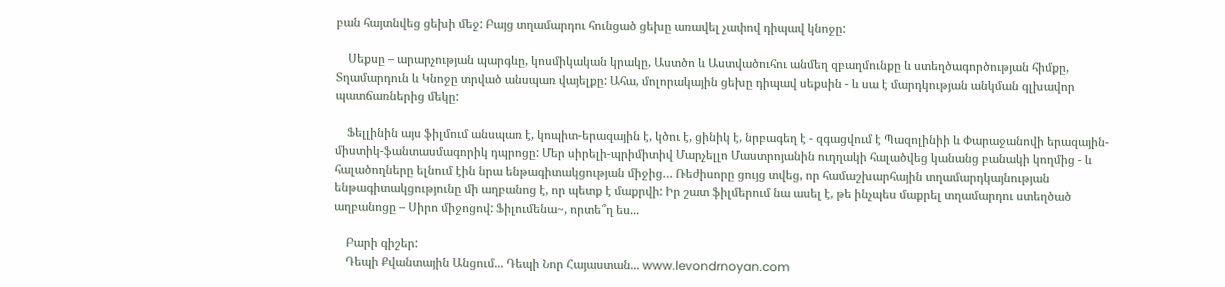բան հայտնվեց ցեխի մեջ: Բայց տղամարդու հունցած ցեխը առավել չափով դիպավ կնոջը:

    Սեքսը – արարչության պարգևը, կոսմիկական կրակը, Աստծո և Աստվածուհու անմեղ զբաղմունքը և ստեղծագործության հիմքը, Տղամարդուն և Կնոջը տրված անսպառ վայելքը: Ահա, մոլորակային ցեխը դիպավ սեքսին - և սա է մարդկության անկման գլխավոր պատճառներից մեկը:

    Ֆելլինին այս ֆիլմում անսպառ է, կոպիտ-երազային է, կծու է, ցինիկ է, նրբագեղ է - զգացվում է Պազոլինիի և Փարաջանովի երազային-միստիկ-ֆանտասմագորիկ դպրոցը: Մեր սիրելի-պրիմիտիվ Մարչելլո Մաստրոյանին ուղղակի հալածվեց կանանց բանակի կողմից - և հալածողները ելնում էին նրա ենթագիտակցության միջից… Ռեժիսորը ցույց տվեց, որ համաշխարհային տղամարդկայնության ենթագիտակցությունը մի աղբանոց է, որ պետք է մաքրվի: Իր շատ ֆիլմերում նա ասել է, թե ինչպես մաքրել տղամարդու ստեղծած աղբանոցը – Սիրո միջոցով: Ֆիլումենա~, որտե՞ղ ես...

    Բարի գիշեր:
    Դեպի Քվանտային Անցում... Դեպի Նոր Հայաստան... www.levondrnoyan.com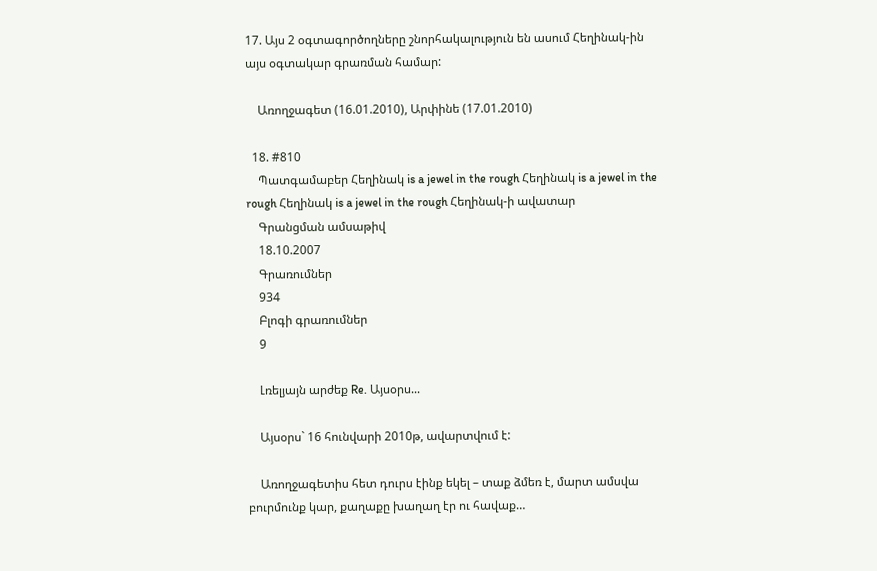17. Այս 2 օգտագործողները շնորհակալություն են ասում Հեղինակ-ին այս օգտակար գրառման համար:

    Առողջագետ (16.01.2010), Արփինե (17.01.2010)

  18. #810
    Պատգամաբեր Հեղինակ is a jewel in the rough Հեղինակ is a jewel in the rough Հեղինակ is a jewel in the rough Հեղինակ-ի ավատար
    Գրանցման ամսաթիվ
    18.10.2007
    Գրառումներ
    934
    Բլոգի գրառումներ
    9

    Լռելյայն արժեք Re. Այսօրս...

    Այսօրս` 16 հունվարի 2010թ, ավարտվում է:

    Առողջագետիս հետ դուրս էինք եկել – տաք ձմեռ է, մարտ ամսվա բուրմունք կար, քաղաքը խաղաղ էր ու հավաք…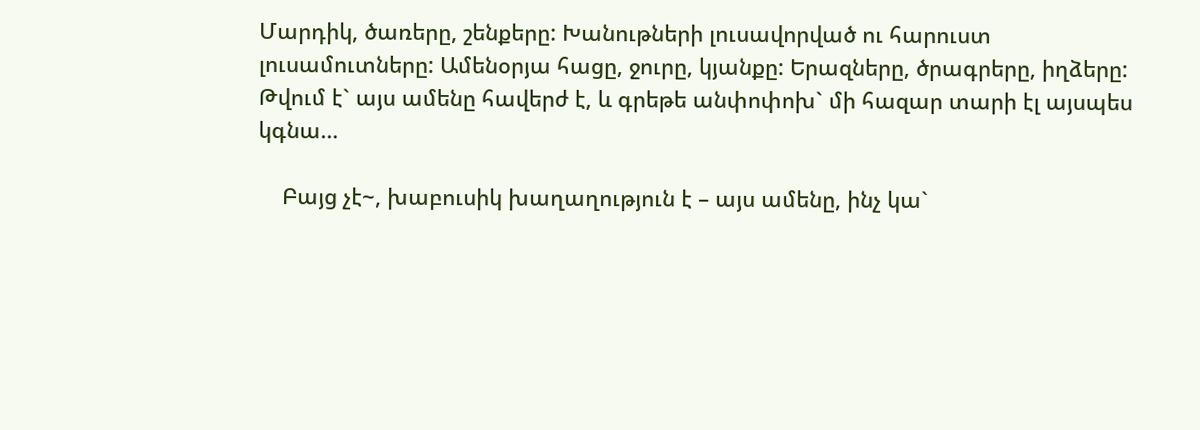Մարդիկ, ծառերը, շենքերը: Խանութների լուսավորված ու հարուստ լուսամուտները: Ամենօրյա հացը, ջուրը, կյանքը: Երազները, ծրագրերը, իղձերը: Թվում է` այս ամենը հավերժ է, և գրեթե անփոփոխ` մի հազար տարի էլ այսպես կգնա…

    Բայց չէ~, խաբուսիկ խաղաղություն է – այս ամենը, ինչ կա`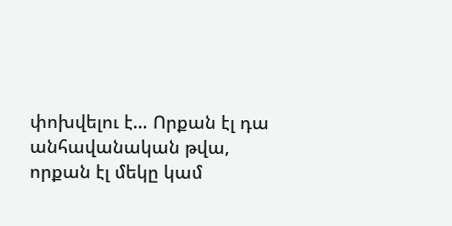փոխվելու է… Որքան էլ դա անհավանական թվա, որքան էլ մեկը կամ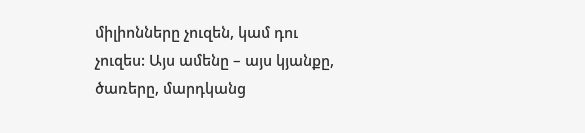միլիոնները չուզեն, կամ դու չուզես: Այս ամենը – այս կյանքը, ծառերը, մարդկանց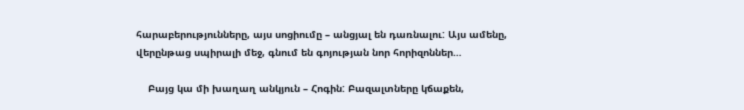հարաբերությունները, այս սոցիումը – անցյալ են դառնալու: Այս ամենը, վերընթաց սպիրալի մեջ, գնում են գոյության նոր հորիզոններ…

    Բայց կա մի խաղաղ անկյուն – Հոգին: Բազալտները կճաքեն,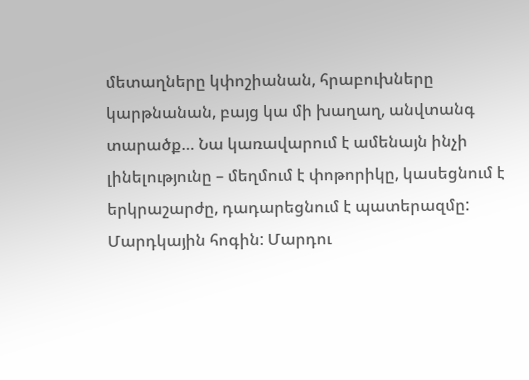մետաղները կփոշիանան, հրաբուխները կարթնանան, բայց կա մի խաղաղ, անվտանգ տարածք… Նա կառավարում է ամենայն ինչի լինելությունը – մեղմում է փոթորիկը, կասեցնում է երկրաշարժը, դադարեցնում է պատերազմը: Մարդկային հոգին: Մարդու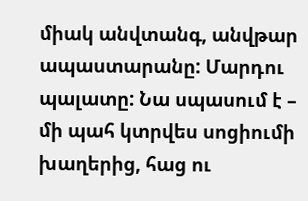միակ անվտանգ, անվթար ապաստարանը: Մարդու պալատը: Նա սպասում է – մի պահ կտրվես սոցիումի խաղերից, հաց ու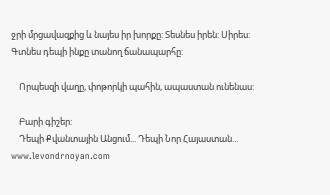ջրի մրցավազքից և նայես իր խորքը: Տեսնես իրեն: Սիրես: Գտնես դեպի ինքը տանող ճանապարհը:

    Որպեսզի վաղը, փոթորկի պահին, ապաստան ունենաս:

    Բարի գիշեր:
    Դեպի Քվանտային Անցում... Դեպի Նոր Հայաստան... www.levondrnoyan.com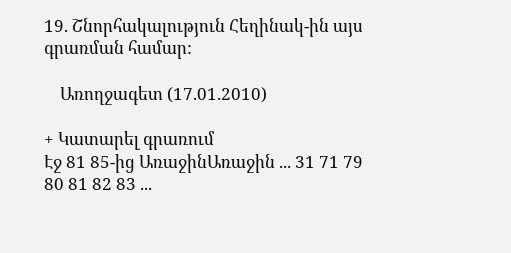19. Շնորհակալություն Հեղինակ-ին այս գրառման համար:

    Առողջագետ (17.01.2010)

+ Կատարել գրառում
Էջ 81 85-ից ԱռաջինԱռաջին ... 31 71 79 80 81 82 83 ...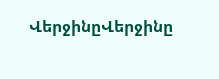ՎերջինըՎերջինը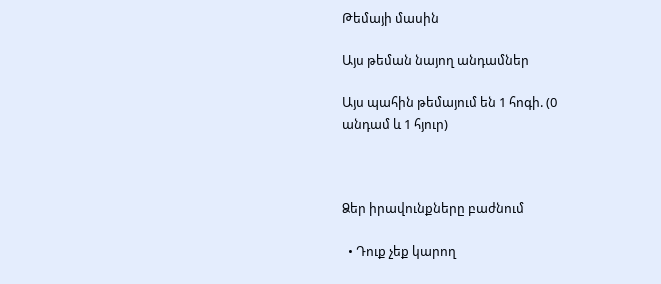Թեմայի մասին

Այս թեման նայող անդամներ

Այս պահին թեմայում են 1 հոգի. (0 անդամ և 1 հյուր)



Ձեր իրավունքները բաժնում

  • Դուք չեք կարող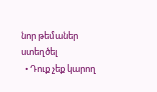նոր թեմաներ ստեղծել
  • Դուք չեք կարող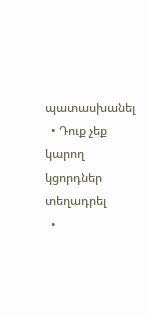պատասխանել
  • Դուք չեք կարող կցորդներ տեղադրել
  •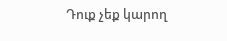Դուք չեք կարող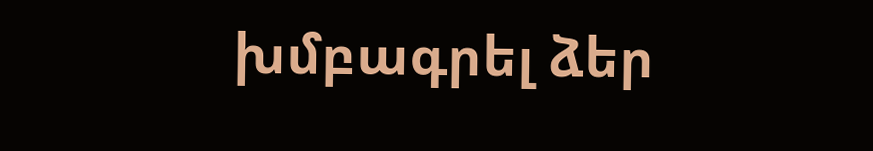խմբագրել ձեր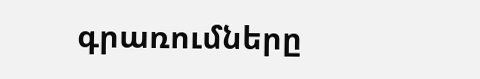գրառումները